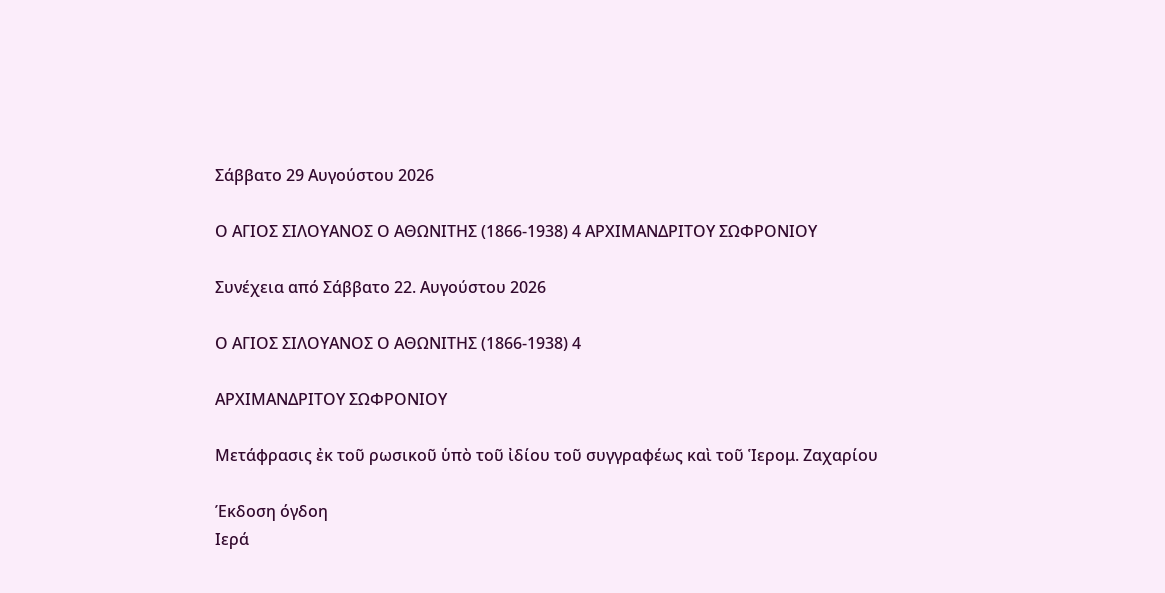Σάββατο 29 Αυγούστου 2026

Ο ΑΓΙΟΣ ΣΙΛΟΥΑΝΟΣ Ο ΑΘΩΝΙΤΗΣ (1866-1938) 4 ΑΡΧΙΜΑΝΔΡΙΤΟΥ ΣΩΦΡΟΝΙΟΥ

Συνέχεια από Σάββατο 22. Αυγούστου 2026

Ο ΑΓΙΟΣ ΣΙΛΟΥΑΝΟΣ Ο ΑΘΩΝΙΤΗΣ (1866-1938) 4

ΑΡΧΙΜΑΝΔΡΙΤΟΥ ΣΩΦΡΟΝΙΟΥ

Μετάφρασις ἐκ τοῦ ρωσικοῦ ὑπὸ τοῦ ἰδίου τοῦ συγγραφέως καὶ τοῦ Ἱερομ. Ζαχαρίου

Έκδοση όγδοη
Ιερά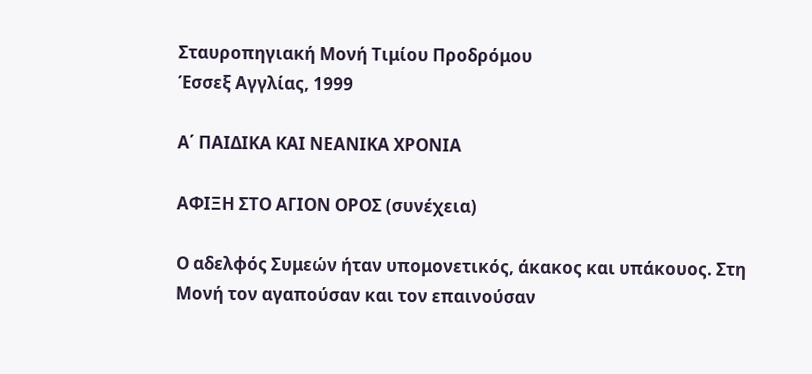Σταυροπηγιακή Μονή Τιμίου Προδρόμου
Έσσεξ Αγγλίας, 1999

Α΄ ΠΑΙΔΙΚΑ ΚΑΙ ΝΕΑΝΙΚΑ ΧΡΟΝΙΑ

ΑΦΙΞΗ ΣΤΟ ΑΓΙΟΝ ΟΡΟΣ (συνέχεια)

Ο αδελφός Συμεών ήταν υπομονετικός, άκακος και υπάκουος. Στη Μονή τον αγαπούσαν και τον επαινούσαν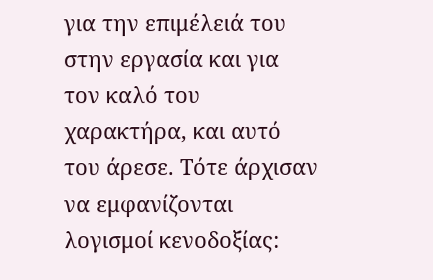για την επιμέλειά του στην εργασία και για τον καλό του χαρακτήρα, και αυτό του άρεσε. Τότε άρχισαν να εμφανίζονται λογισμοί κενοδοξίας: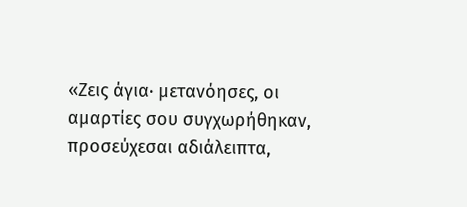«Ζεις άγια· μετανόησες, οι αμαρτίες σου συγχωρήθηκαν, προσεύχεσαι αδιάλειπτα,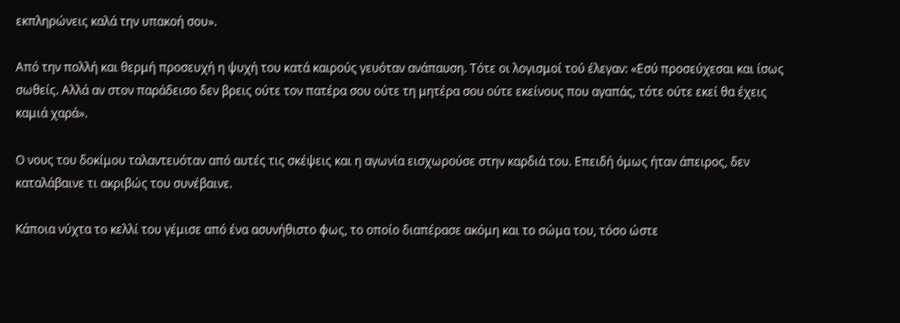εκπληρώνεις καλά την υπακοή σου».

Από την πολλή και θερμή προσευχή η ψυχή του κατά καιρούς γευόταν ανάπαυση. Τότε οι λογισμοί τού έλεγαν: «Εσύ προσεύχεσαι και ίσως σωθείς. Αλλά αν στον παράδεισο δεν βρεις ούτε τον πατέρα σου ούτε τη μητέρα σου ούτε εκείνους που αγαπάς, τότε ούτε εκεί θα έχεις καμιά χαρά».

Ο νους του δοκίμου ταλαντευόταν από αυτές τις σκέψεις και η αγωνία εισχωρούσε στην καρδιά του. Επειδή όμως ήταν άπειρος, δεν καταλάβαινε τι ακριβώς του συνέβαινε.

Κάποια νύχτα το κελλί του γέμισε από ένα ασυνήθιστο φως, το οποίο διαπέρασε ακόμη και το σώμα του, τόσο ώστε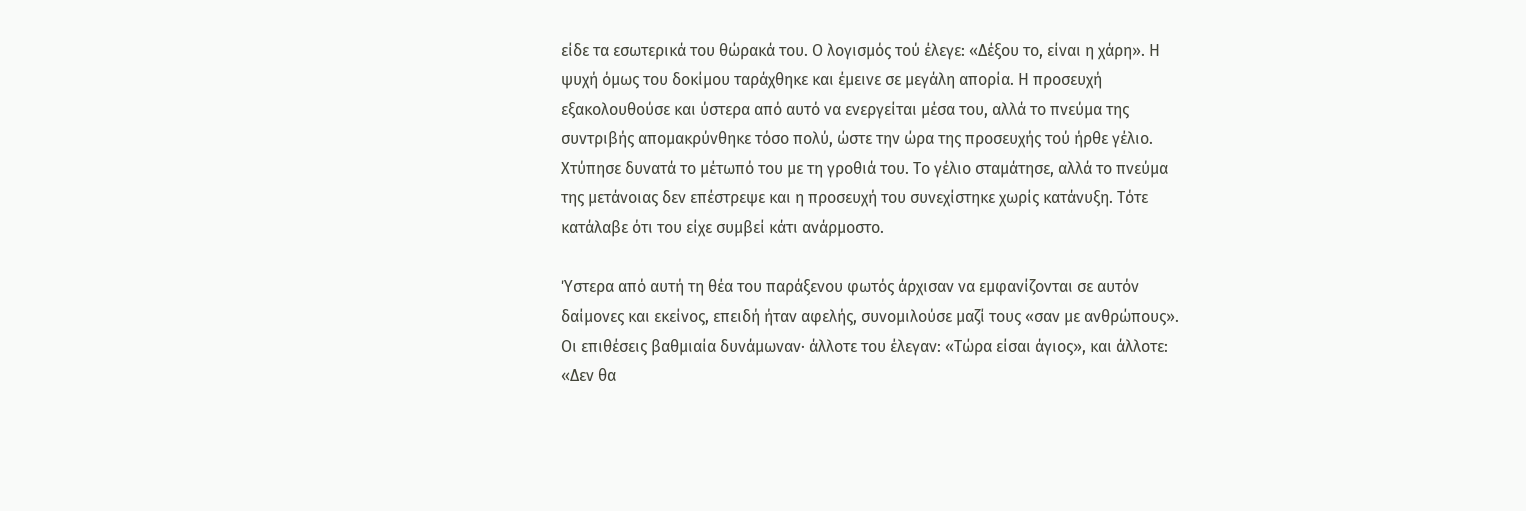είδε τα εσωτερικά του θώρακά του. Ο λογισμός τού έλεγε: «Δέξου το, είναι η χάρη». Η ψυχή όμως του δοκίμου ταράχθηκε και έμεινε σε μεγάλη απορία. Η προσευχή εξακολουθούσε και ύστερα από αυτό να ενεργείται μέσα του, αλλά το πνεύμα της συντριβής απομακρύνθηκε τόσο πολύ, ώστε την ώρα της προσευχής τού ήρθε γέλιο. Χτύπησε δυνατά το μέτωπό του με τη γροθιά του. Το γέλιο σταμάτησε, αλλά το πνεύμα της μετάνοιας δεν επέστρεψε και η προσευχή του συνεχίστηκε χωρίς κατάνυξη. Τότε κατάλαβε ότι του είχε συμβεί κάτι ανάρμοστο.

Ύστερα από αυτή τη θέα του παράξενου φωτός άρχισαν να εμφανίζονται σε αυτόν δαίμονες και εκείνος, επειδή ήταν αφελής, συνομιλούσε μαζί τους «σαν με ανθρώπους». Οι επιθέσεις βαθμιαία δυνάμωναν· άλλοτε του έλεγαν: «Τώρα είσαι άγιος», και άλλοτε: «Δεν θα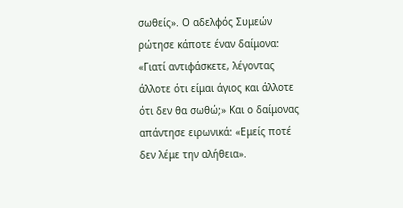σωθείς». Ο αδελφός Συμεών ρώτησε κάποτε έναν δαίμονα: «Γιατί αντιφάσκετε, λέγοντας άλλοτε ότι είμαι άγιος και άλλοτε ότι δεν θα σωθώ;» Και ο δαίμονας απάντησε ειρωνικά: «Εμείς ποτέ δεν λέμε την αλήθεια».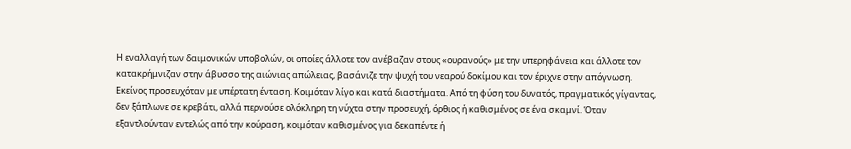Η εναλλαγή των δαιμονικών υποβολών, οι οποίες άλλοτε τον ανέβαζαν στους «ουρανούς» με την υπερηφάνεια και άλλοτε τον κατακρήμνιζαν στην άβυσσο της αιώνιας απώλειας, βασάνιζε την ψυχή του νεαρού δοκίμου και τον έριχνε στην απόγνωση. Εκείνος προσευχόταν με υπέρτατη ένταση. Κοιμόταν λίγο και κατά διαστήματα. Από τη φύση του δυνατός, πραγματικός γίγαντας, δεν ξάπλωνε σε κρεβάτι, αλλά περνούσε ολόκληρη τη νύχτα στην προσευχή, όρθιος ή καθισμένος σε ένα σκαμνί. Όταν εξαντλούνταν εντελώς από την κούραση, κοιμόταν καθισμένος για δεκαπέντε ή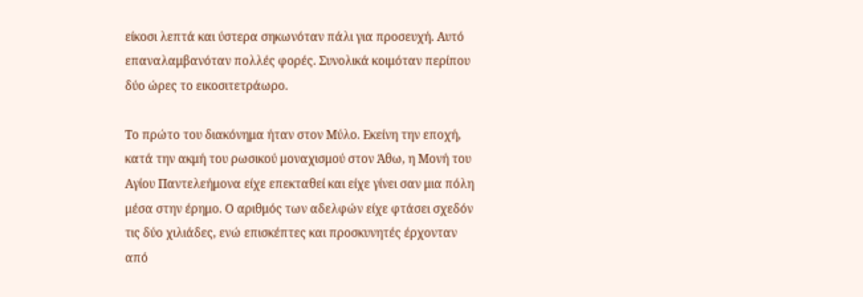είκοσι λεπτά και ύστερα σηκωνόταν πάλι για προσευχή. Αυτό επαναλαμβανόταν πολλές φορές. Συνολικά κοιμόταν περίπου δύο ώρες το εικοσιτετράωρο.

Το πρώτο του διακόνημα ήταν στον Μύλο. Εκείνη την εποχή, κατά την ακμή του ρωσικού μοναχισμού στον Άθω, η Μονή του Αγίου Παντελεήμονα είχε επεκταθεί και είχε γίνει σαν μια πόλη μέσα στην έρημο. Ο αριθμός των αδελφών είχε φτάσει σχεδόν τις δύο χιλιάδες, ενώ επισκέπτες και προσκυνητές έρχονταν από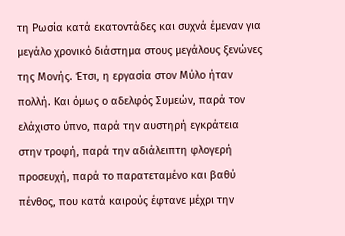τη Ρωσία κατά εκατοντάδες και συχνά έμεναν για μεγάλο χρονικό διάστημα στους μεγάλους ξενώνες της Μονής. Έτσι, η εργασία στον Μύλο ήταν πολλή. Και όμως ο αδελφός Συμεών, παρά τον ελάχιστο ύπνο, παρά την αυστηρή εγκράτεια στην τροφή, παρά την αδιάλειπτη φλογερή προσευχή, παρά το παρατεταμένο και βαθύ πένθος, που κατά καιρούς έφτανε μέχρι την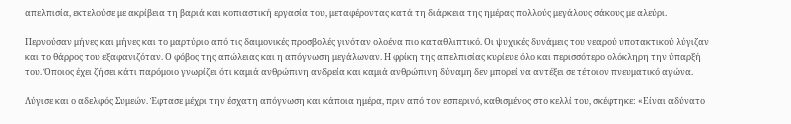απελπισία, εκτελούσε με ακρίβεια τη βαριά και κοπιαστική εργασία του, μεταφέροντας κατά τη διάρκεια της ημέρας πολλούς μεγάλους σάκους με αλεύρι.

Περνούσαν μήνες και μήνες και το μαρτύριο από τις δαιμονικές προσβολές γινόταν ολοένα πιο καταθλιπτικό. Οι ψυχικές δυνάμεις του νεαρού υποτακτικού λύγιζαν και το θάρρος του εξαφανιζόταν. Ο φόβος της απώλειας και η απόγνωση μεγάλωναν. Η φρίκη της απελπισίας κυρίευε όλο και περισσότερο ολόκληρη την ύπαρξή του. Όποιος έχει ζήσει κάτι παρόμοιο γνωρίζει ότι καμιά ανθρώπινη ανδρεία και καμιά ανθρώπινη δύναμη δεν μπορεί να αντέξει σε τέτοιον πνευματικό αγώνα.

Λύγισε και ο αδελφός Συμεών. Έφτασε μέχρι την έσχατη απόγνωση και κάποια ημέρα, πριν από τον εσπερινό, καθισμένος στο κελλί του, σκέφτηκε: «Είναι αδύνατο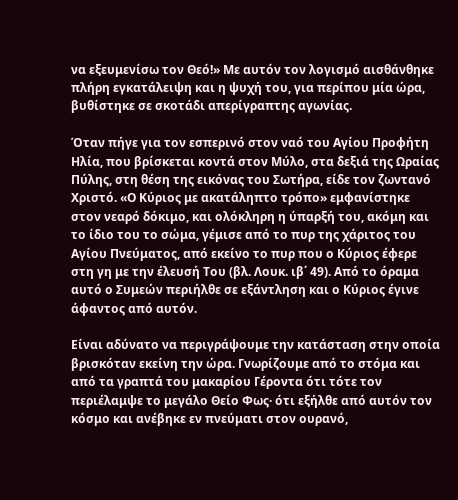να εξευμενίσω τον Θεό!» Με αυτόν τον λογισμό αισθάνθηκε πλήρη εγκατάλειψη και η ψυχή του, για περίπου μία ώρα, βυθίστηκε σε σκοτάδι απερίγραπτης αγωνίας.

Όταν πήγε για τον εσπερινό στον ναό του Αγίου Προφήτη Ηλία, που βρίσκεται κοντά στον Μύλο, στα δεξιά της Ωραίας Πύλης, στη θέση της εικόνας του Σωτήρα, είδε τον ζωντανό Χριστό. «Ο Κύριος με ακατάληπτο τρόπο» εμφανίστηκε στον νεαρό δόκιμο, και ολόκληρη η ύπαρξή του, ακόμη και το ίδιο του το σώμα, γέμισε από το πυρ της χάριτος του Αγίου Πνεύματος, από εκείνο το πυρ που ο Κύριος έφερε στη γη με την έλευσή Του (βλ. Λουκ. ιβ΄ 49). Από το όραμα αυτό ο Συμεών περιήλθε σε εξάντληση και ο Κύριος έγινε άφαντος από αυτόν.

Είναι αδύνατο να περιγράψουμε την κατάσταση στην οποία βρισκόταν εκείνη την ώρα. Γνωρίζουμε από το στόμα και από τα γραπτά του μακαρίου Γέροντα ότι τότε τον περιέλαμψε το μεγάλο Θείο Φως· ότι εξήλθε από αυτόν τον κόσμο και ανέβηκε εν πνεύματι στον ουρανό,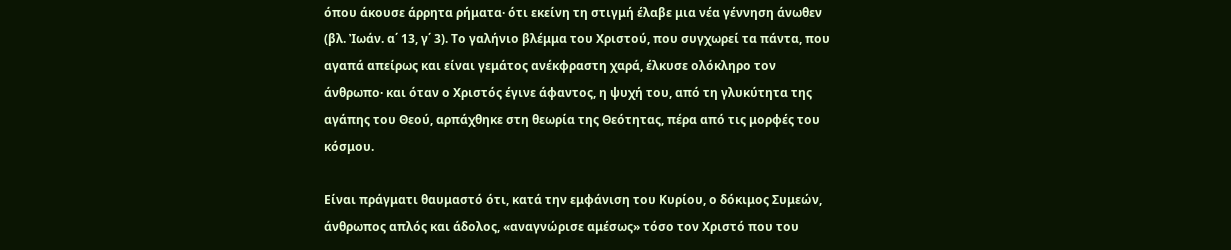όπου άκουσε άρρητα ρήματα· ότι εκείνη τη στιγμή έλαβε μια νέα γέννηση άνωθεν (βλ. Ἰωάν. α΄ 13, γ΄ 3). Το γαλήνιο βλέμμα του Χριστού, που συγχωρεί τα πάντα, που αγαπά απείρως και είναι γεμάτος ανέκφραστη χαρά, έλκυσε ολόκληρο τον άνθρωπο· και όταν ο Χριστός έγινε άφαντος, η ψυχή του, από τη γλυκύτητα της αγάπης του Θεού, αρπάχθηκε στη θεωρία της Θεότητας, πέρα από τις μορφές του κόσμου.

Είναι πράγματι θαυμαστό ότι, κατά την εμφάνιση του Κυρίου, ο δόκιμος Συμεών, άνθρωπος απλός και άδολος, «αναγνώρισε αμέσως» τόσο τον Χριστό που του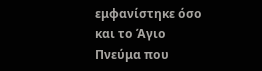εμφανίστηκε όσο και το Άγιο Πνεύμα που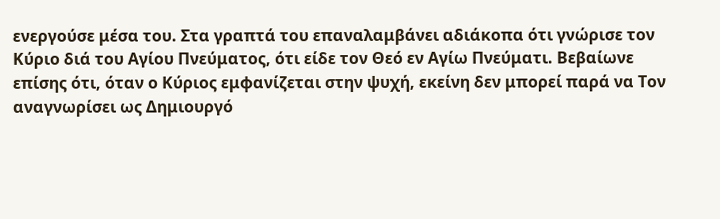ενεργούσε μέσα του. Στα γραπτά του επαναλαμβάνει αδιάκοπα ότι γνώρισε τον Κύριο διά του Αγίου Πνεύματος, ότι είδε τον Θεό εν Αγίω Πνεύματι. Βεβαίωνε επίσης ότι, όταν ο Κύριος εμφανίζεται στην ψυχή, εκείνη δεν μπορεί παρά να Τον αναγνωρίσει ως Δημιουργό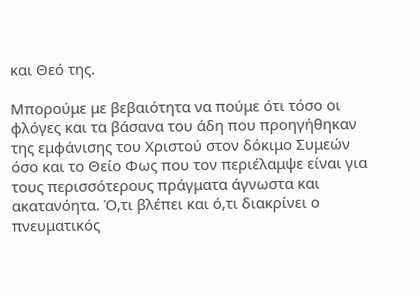και Θεό της.

Μπορούμε με βεβαιότητα να πούμε ότι τόσο οι φλόγες και τα βάσανα του άδη που προηγήθηκαν της εμφάνισης του Χριστού στον δόκιμο Συμεών όσο και το Θείο Φως που τον περιέλαμψε είναι για τους περισσότερους πράγματα άγνωστα και ακατανόητα. Ό,τι βλέπει και ό,τι διακρίνει ο πνευματικός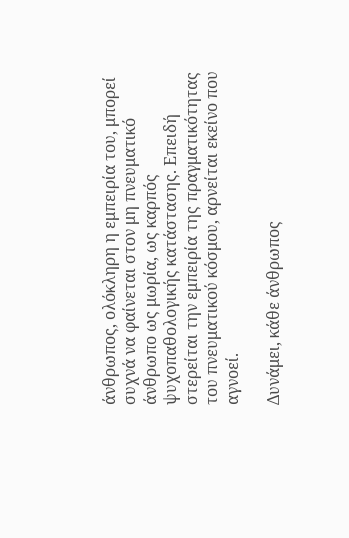άνθρωπος, ολόκληρη η εμπειρία του, μπορεί συχνά να φαίνεται στον μη πνευματικό άνθρωπο ως μωρία, ως καρπός ψυχοπαθολογικής κατάστασης. Επειδή στερείται την εμπειρία της πραγματικότητας του πνευματικού κόσμου, αρνείται εκείνο που αγνοεί.

Δυνάμει, κάθε άνθρωπος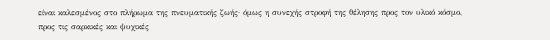είναι καλεσμένος στο πλήρωμα της πνευματικής ζωής· όμως η συνεχής στροφή της θέλησης προς τον υλικό κόσμο, προς τις σαρκικές και ψυχικές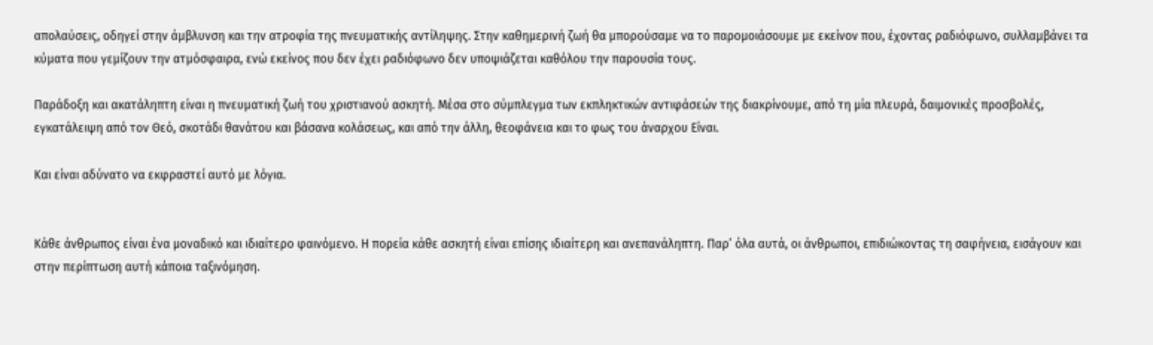απολαύσεις, οδηγεί στην άμβλυνση και την ατροφία της πνευματικής αντίληψης. Στην καθημερινή ζωή θα μπορούσαμε να το παρομοιάσουμε με εκείνον που, έχοντας ραδιόφωνο, συλλαμβάνει τα κύματα που γεμίζουν την ατμόσφαιρα, ενώ εκείνος που δεν έχει ραδιόφωνο δεν υποψιάζεται καθόλου την παρουσία τους.

Παράδοξη και ακατάληπτη είναι η πνευματική ζωή του χριστιανού ασκητή. Μέσα στο σύμπλεγμα των εκπληκτικών αντιφάσεών της διακρίνουμε, από τη μία πλευρά, δαιμονικές προσβολές, εγκατάλειψη από τον Θεό, σκοτάδι θανάτου και βάσανα κολάσεως, και από την άλλη, θεοφάνεια και το φως του άναρχου Είναι.

Και είναι αδύνατο να εκφραστεί αυτό με λόγια.


Κάθε άνθρωπος είναι ένα μοναδικό και ιδιαίτερο φαινόμενο. Η πορεία κάθε ασκητή είναι επίσης ιδιαίτερη και ανεπανάληπτη. Παρ’ όλα αυτά, οι άνθρωποι, επιδιώκοντας τη σαφήνεια, εισάγουν και στην περίπτωση αυτή κάποια ταξινόμηση.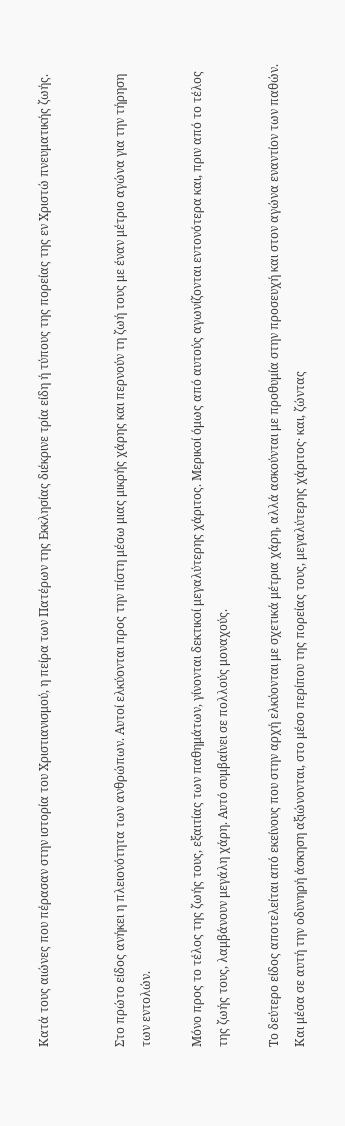Κατά τους αιώνες που πέρασαν στην ιστορία του Χριστιανισμού, η πείρα των Πατέρων της Εκκλησίας διέκρινε τρία είδη ή τύπους της πορείας της εν Χριστώ πνευματικής ζωής.


Στο πρώτο είδος ανήκει η πλειονότητα των ανθρώπων. Αυτοί ελκύονται προς την πίστη μέσω μιας μικρής χάρης και περνούν τη ζωή τους με έναν μέτριο αγώνα για την τήρηση των εντολών.

Μόνο προς το τέλος της ζωής τους, εξαιτίας των παθημάτων, γίνονται δεκτικοί μεγαλύτερης χάριτος. Μερικοί όμως από αυτούς αγωνίζονται εντονότερα και, πριν από το τέλος της ζωής τους, λαμβάνουν μεγάλη χάρη. Αυτό συμβαίνει σε πολλούς μοναχούς.

Το δεύτερο είδος αποτελείται από εκείνους που στην αρχή ελκύονται με σχετικά μέτρια χάρη, αλλά ασκούνται με προθυμία στην προσευχή και στον αγώνα εναντίον των παθών. Και μέσα σε αυτή την οδυνηρή άσκηση αξιώνονται, στο μέσο περίπου της πορείας τους, μεγαλύτερης χάριτος· και, ζώντας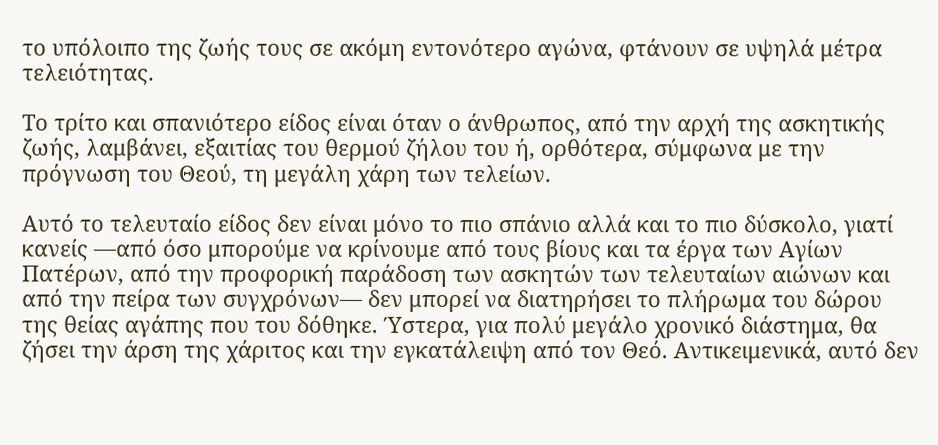το υπόλοιπο της ζωής τους σε ακόμη εντονότερο αγώνα, φτάνουν σε υψηλά μέτρα τελειότητας.

Το τρίτο και σπανιότερο είδος είναι όταν ο άνθρωπος, από την αρχή της ασκητικής ζωής, λαμβάνει, εξαιτίας του θερμού ζήλου του ή, ορθότερα, σύμφωνα με την πρόγνωση του Θεού, τη μεγάλη χάρη των τελείων.

Αυτό το τελευταίο είδος δεν είναι μόνο το πιο σπάνιο αλλά και το πιο δύσκολο, γιατί κανείς —από όσο μπορούμε να κρίνουμε από τους βίους και τα έργα των Αγίων Πατέρων, από την προφορική παράδοση των ασκητών των τελευταίων αιώνων και από την πείρα των συγχρόνων— δεν μπορεί να διατηρήσει το πλήρωμα του δώρου της θείας αγάπης που του δόθηκε. Ύστερα, για πολύ μεγάλο χρονικό διάστημα, θα ζήσει την άρση της χάριτος και την εγκατάλειψη από τον Θεό. Αντικειμενικά, αυτό δεν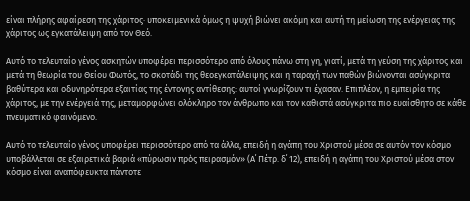είναι πλήρης αφαίρεση της χάριτος· υποκειμενικά όμως η ψυχή βιώνει ακόμη και αυτή τη μείωση της ενέργειας της χάριτος ως εγκατάλειψη από τον Θεό.

Αυτό το τελευταίο γένος ασκητών υποφέρει περισσότερο από όλους πάνω στη γη, γιατί, μετά τη γεύση της χάριτος και μετά τη θεωρία του Θείου Φωτός, το σκοτάδι της θεοεγκατάλειψης και η ταραχή των παθών βιώνονται ασύγκριτα βαθύτερα και οδυνηρότερα εξαιτίας της έντονης αντίθεσης: αυτοί γνωρίζουν τι έχασαν. Επιπλέον, η εμπειρία της χάριτος, με την ενέργειά της, μεταμορφώνει ολόκληρο τον άνθρωπο και τον καθιστά ασύγκριτα πιο ευαίσθητο σε κάθε πνευματικό φαινόμενο.

Αυτό το τελευταίο γένος υποφέρει περισσότερο από τα άλλα, επειδή η αγάπη του Χριστού μέσα σε αυτόν τον κόσμο υποβάλλεται σε εξαιρετικά βαριά «πύρωσιν πρὸς πειρασμόν» (Α΄ Πέτρ. δ΄ 12), επειδή η αγάπη του Χριστού μέσα στον κόσμο είναι αναπόφευκτα πάντοτε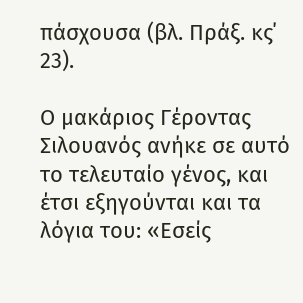πάσχουσα (βλ. Πράξ. κς΄ 23).

Ο μακάριος Γέροντας Σιλουανός ανήκε σε αυτό το τελευταίο γένος, και έτσι εξηγούνται και τα λόγια του: «Εσείς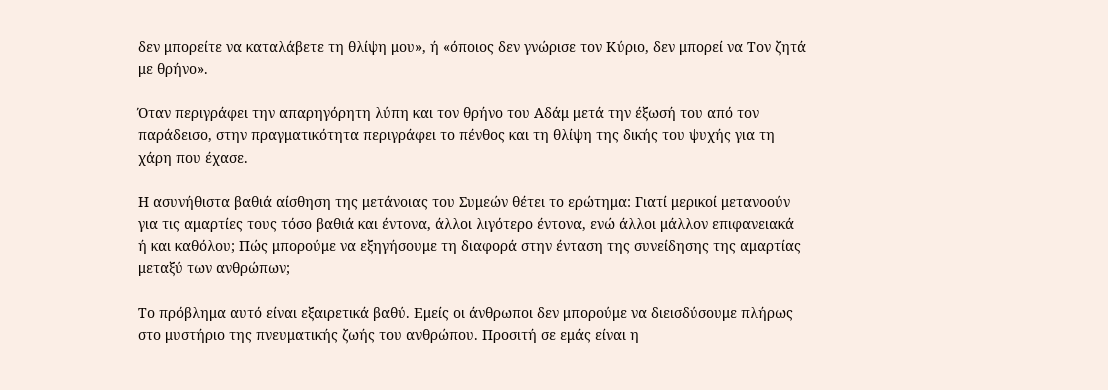δεν μπορείτε να καταλάβετε τη θλίψη μου», ή «όποιος δεν γνώρισε τον Κύριο, δεν μπορεί να Τον ζητά με θρήνο».

Όταν περιγράφει την απαρηγόρητη λύπη και τον θρήνο του Αδάμ μετά την έξωσή του από τον παράδεισο, στην πραγματικότητα περιγράφει το πένθος και τη θλίψη της δικής του ψυχής για τη χάρη που έχασε.

Η ασυνήθιστα βαθιά αίσθηση της μετάνοιας του Συμεών θέτει το ερώτημα: Γιατί μερικοί μετανοούν για τις αμαρτίες τους τόσο βαθιά και έντονα, άλλοι λιγότερο έντονα, ενώ άλλοι μάλλον επιφανειακά ή και καθόλου; Πώς μπορούμε να εξηγήσουμε τη διαφορά στην ένταση της συνείδησης της αμαρτίας μεταξύ των ανθρώπων;

Το πρόβλημα αυτό είναι εξαιρετικά βαθύ. Εμείς οι άνθρωποι δεν μπορούμε να διεισδύσουμε πλήρως στο μυστήριο της πνευματικής ζωής του ανθρώπου. Προσιτή σε εμάς είναι η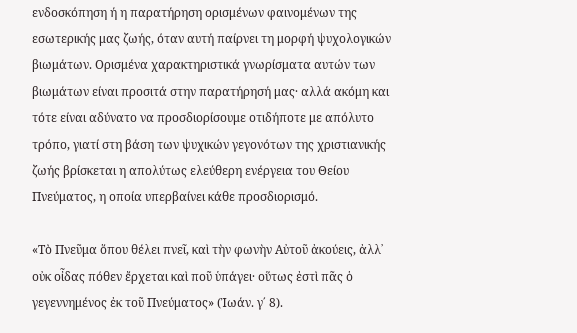ενδοσκόπηση ή η παρατήρηση ορισμένων φαινομένων της εσωτερικής μας ζωής, όταν αυτή παίρνει τη μορφή ψυχολογικών βιωμάτων. Ορισμένα χαρακτηριστικά γνωρίσματα αυτών των βιωμάτων είναι προσιτά στην παρατήρησή μας· αλλά ακόμη και τότε είναι αδύνατο να προσδιορίσουμε οτιδήποτε με απόλυτο τρόπο, γιατί στη βάση των ψυχικών γεγονότων της χριστιανικής ζωής βρίσκεται η απολύτως ελεύθερη ενέργεια του Θείου Πνεύματος, η οποία υπερβαίνει κάθε προσδιορισμό.

«Τὸ Πνεῦμα ὅπου θέλει πνεῖ, καὶ τὴν φωνὴν Αὐτοῦ ἀκούεις, ἀλλ᾽ οὐκ οἶδας πόθεν ἔρχεται καὶ ποῦ ὑπάγει· οὕτως ἐστὶ πᾶς ὁ γεγεννημένος ἐκ τοῦ Πνεύματος» (Ἰωάν. γ΄ 8).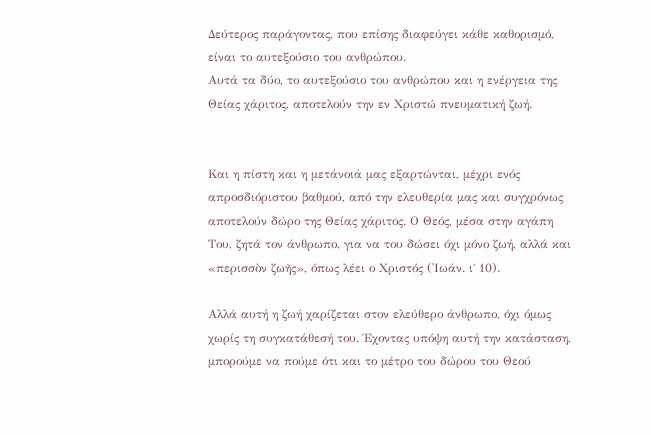Δεύτερος παράγοντας, που επίσης διαφεύγει κάθε καθορισμό, είναι το αυτεξούσιο του ανθρώπου.
Αυτά τα δύο, το αυτεξούσιο του ανθρώπου και η ενέργεια της Θείας χάριτος, αποτελούν την εν Χριστώ πνευματική ζωή.


Και η πίστη και η μετάνοιά μας εξαρτώνται, μέχρι ενός απροσδιόριστου βαθμού, από την ελευθερία μας και συγχρόνως αποτελούν δώρο της Θείας χάριτος. Ο Θεός, μέσα στην αγάπη Του, ζητά τον άνθρωπο, για να του δώσει όχι μόνο ζωή, αλλά και «περισσὸν ζωῆς», όπως λέει ο Χριστός (Ἰωάν. ι΄ 10).

Αλλά αυτή η ζωή χαρίζεται στον ελεύθερο άνθρωπο, όχι όμως χωρίς τη συγκατάθεσή του. Έχοντας υπόψη αυτή την κατάσταση, μπορούμε να πούμε ότι και το μέτρο του δώρου του Θεού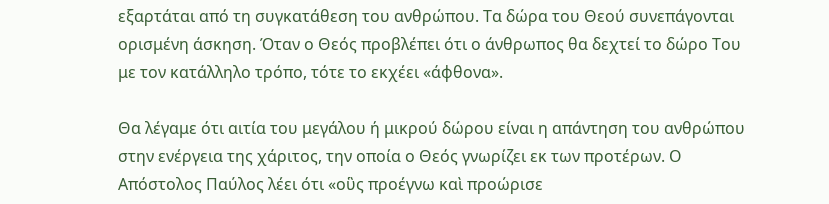εξαρτάται από τη συγκατάθεση του ανθρώπου. Τα δώρα του Θεού συνεπάγονται ορισμένη άσκηση. Όταν ο Θεός προβλέπει ότι ο άνθρωπος θα δεχτεί το δώρο Του με τον κατάλληλο τρόπο, τότε το εκχέει «άφθονα».

Θα λέγαμε ότι αιτία του μεγάλου ή μικρού δώρου είναι η απάντηση του ανθρώπου στην ενέργεια της χάριτος, την οποία ο Θεός γνωρίζει εκ των προτέρων. Ο Απόστολος Παύλος λέει ότι «οὓς προέγνω καὶ προώρισε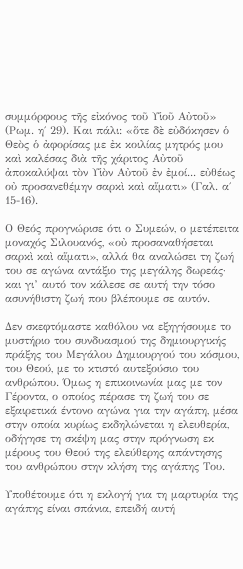συμμόρφους τῆς εἰκόνος τοῦ Υἱοῦ Αὐτοῦ» (Ρωμ. η΄ 29). Και πάλι: «ὅτε δὲ εὐδόκησεν ὁ Θεὸς ὁ ἀφορίσας με ἐκ κοιλίας μητρός μου καὶ καλέσας διὰ τῆς χάριτος Αὐτοῦ ἀποκαλύψαι τὸν Υἱὸν Αὐτοῦ ἐν ἐμοί... εὐθέως οὐ προσανεθέμην σαρκὶ καὶ αἵματι» (Γαλ. α΄ 15-16).

Ο Θεός προγνώρισε ότι ο Συμεών, ο μετέπειτα μοναχός Σιλουανός, «οὐ προσαναθήσεται σαρκὶ καὶ αἵματι», αλλά θα αναλώσει τη ζωή του σε αγώνα αντάξιο της μεγάλης δωρεάς· και γι’ αυτό τον κάλεσε σε αυτή την τόσο ασυνήθιστη ζωή που βλέπουμε σε αυτόν.

Δεν σκεφτόμαστε καθόλου να εξηγήσουμε το μυστήριο του συνδυασμού της δημιουργικής πράξης του Μεγάλου Δημιουργού του κόσμου, του Θεού, με το κτιστό αυτεξούσιο του ανθρώπου. Όμως η επικοινωνία μας με τον Γέροντα, ο οποίος πέρασε τη ζωή του σε εξαιρετικά έντονο αγώνα για την αγάπη, μέσα στην οποία κυρίως εκδηλώνεται η ελευθερία, οδήγησε τη σκέψη μας στην πρόγνωση εκ μέρους του Θεού της ελεύθερης απάντησης του ανθρώπου στην κλήση της αγάπης Του.

Υποθέτουμε ότι η εκλογή για τη μαρτυρία της αγάπης είναι σπάνια, επειδή αυτή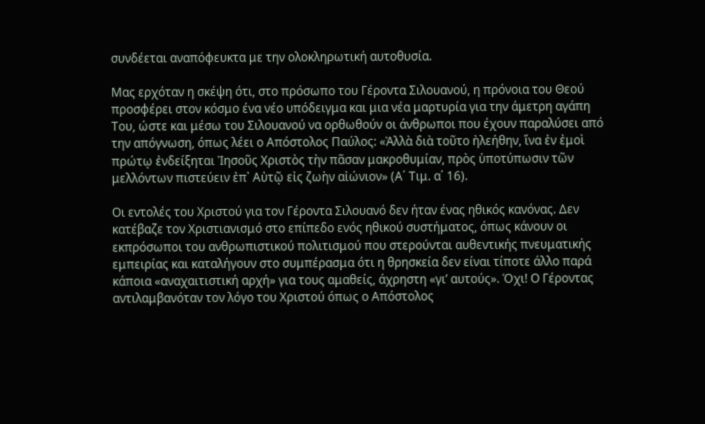συνδέεται αναπόφευκτα με την ολοκληρωτική αυτοθυσία.

Μας ερχόταν η σκέψη ότι, στο πρόσωπο του Γέροντα Σιλουανού, η πρόνοια του Θεού προσφέρει στον κόσμο ένα νέο υπόδειγμα και μια νέα μαρτυρία για την άμετρη αγάπη Του, ώστε και μέσω του Σιλουανού να ορθωθούν οι άνθρωποι που έχουν παραλύσει από την απόγνωση, όπως λέει ο Απόστολος Παύλος: «Ἀλλὰ διὰ τοῦτο ἠλεήθην, ἵνα ἐν ἐμοὶ πρώτῳ ἐνδείξηται Ἰησοῦς Χριστὸς τὴν πᾶσαν μακροθυμίαν, πρὸς ὑποτύπωσιν τῶν μελλόντων πιστεύειν ἐπ᾽ Αὐτῷ εἰς ζωὴν αἰώνιον» (Α΄ Τιμ. α΄ 16).

Οι εντολές του Χριστού για τον Γέροντα Σιλουανό δεν ήταν ένας ηθικός κανόνας. Δεν κατέβαζε τον Χριστιανισμό στο επίπεδο ενός ηθικού συστήματος, όπως κάνουν οι εκπρόσωποι του ανθρωπιστικού πολιτισμού που στερούνται αυθεντικής πνευματικής εμπειρίας και καταλήγουν στο συμπέρασμα ότι η θρησκεία δεν είναι τίποτε άλλο παρά κάποια «αναχαιτιστική αρχή» για τους αμαθείς, άχρηστη «γι’ αυτούς». Όχι! Ο Γέροντας αντιλαμβανόταν τον λόγο του Χριστού όπως ο Απόστολος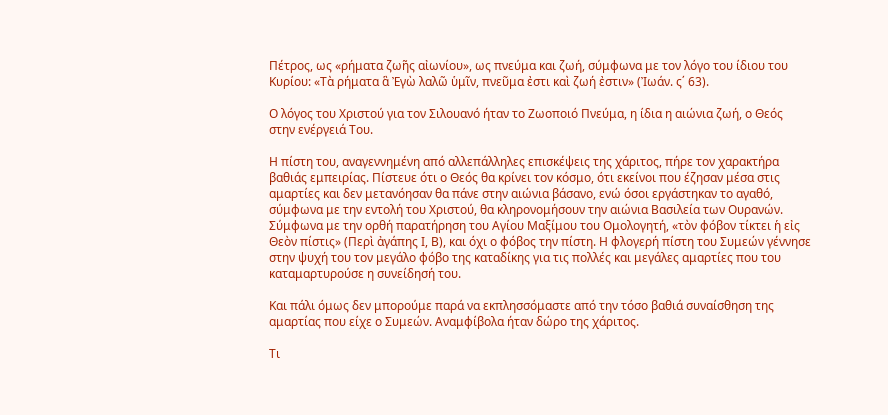Πέτρος, ως «ρήματα ζωῆς αἰωνίου», ως πνεύμα και ζωή, σύμφωνα με τον λόγο του ίδιου του Κυρίου: «Τὰ ρήματα ἃ Ἐγὼ λαλῶ ὑμῖν, πνεῦμα ἐστι καὶ ζωή ἐστιν» (Ἰωάν. ς΄ 63).

Ο λόγος του Χριστού για τον Σιλουανό ήταν το Ζωοποιό Πνεύμα, η ίδια η αιώνια ζωή, ο Θεός στην ενέργειά Του.

Η πίστη του, αναγεννημένη από αλλεπάλληλες επισκέψεις της χάριτος, πήρε τον χαρακτήρα βαθιάς εμπειρίας. Πίστευε ότι ο Θεός θα κρίνει τον κόσμο, ότι εκείνοι που έζησαν μέσα στις αμαρτίες και δεν μετανόησαν θα πάνε στην αιώνια βάσανο, ενώ όσοι εργάστηκαν το αγαθό, σύμφωνα με την εντολή του Χριστού, θα κληρονομήσουν την αιώνια Βασιλεία των Ουρανών. Σύμφωνα με την ορθή παρατήρηση του Αγίου Μαξίμου του Ομολογητή, «τὸν φόβον τίκτει ἡ εἰς Θεὸν πίστις» (Περὶ ἀγάπης Ι, Β), και όχι ο φόβος την πίστη. Η φλογερή πίστη του Συμεών γέννησε στην ψυχή του τον μεγάλο φόβο της καταδίκης για τις πολλές και μεγάλες αμαρτίες που του καταμαρτυρούσε η συνείδησή του.

Και πάλι όμως δεν μπορούμε παρά να εκπλησσόμαστε από την τόσο βαθιά συναίσθηση της αμαρτίας που είχε ο Συμεών. Αναμφίβολα ήταν δώρο της χάριτος.

Τι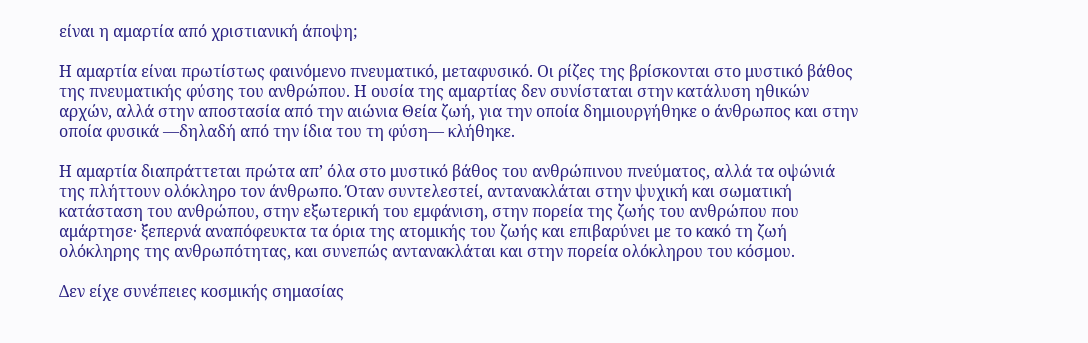είναι η αμαρτία από χριστιανική άποψη;

Η αμαρτία είναι πρωτίστως φαινόμενο πνευματικό, μεταφυσικό. Οι ρίζες της βρίσκονται στο μυστικό βάθος της πνευματικής φύσης του ανθρώπου. Η ουσία της αμαρτίας δεν συνίσταται στην κατάλυση ηθικών αρχών, αλλά στην αποστασία από την αιώνια Θεία ζωή, για την οποία δημιουργήθηκε ο άνθρωπος και στην οποία φυσικά —δηλαδή από την ίδια του τη φύση— κλήθηκε.

Η αμαρτία διαπράττεται πρώτα απ’ όλα στο μυστικό βάθος του ανθρώπινου πνεύματος, αλλά τα οψώνιά της πλήττουν ολόκληρο τον άνθρωπο. Όταν συντελεστεί, αντανακλάται στην ψυχική και σωματική κατάσταση του ανθρώπου, στην εξωτερική του εμφάνιση, στην πορεία της ζωής του ανθρώπου που αμάρτησε· ξεπερνά αναπόφευκτα τα όρια της ατομικής του ζωής και επιβαρύνει με το κακό τη ζωή ολόκληρης της ανθρωπότητας, και συνεπώς αντανακλάται και στην πορεία ολόκληρου του κόσμου.

Δεν είχε συνέπειες κοσμικής σημασίας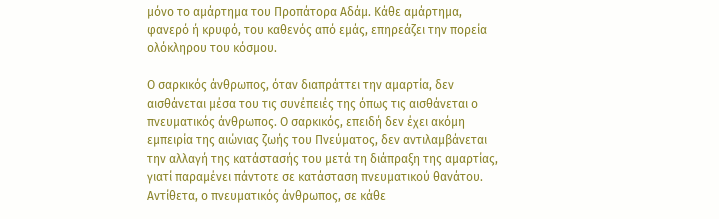μόνο το αμάρτημα του Προπάτορα Αδάμ. Κάθε αμάρτημα, φανερό ή κρυφό, του καθενός από εμάς, επηρεάζει την πορεία ολόκληρου του κόσμου.

Ο σαρκικός άνθρωπος, όταν διαπράττει την αμαρτία, δεν αισθάνεται μέσα του τις συνέπειές της όπως τις αισθάνεται ο πνευματικός άνθρωπος. Ο σαρκικός, επειδή δεν έχει ακόμη εμπειρία της αιώνιας ζωής του Πνεύματος, δεν αντιλαμβάνεται την αλλαγή της κατάστασής του μετά τη διάπραξη της αμαρτίας, γιατί παραμένει πάντοτε σε κατάσταση πνευματικού θανάτου. Αντίθετα, ο πνευματικός άνθρωπος, σε κάθε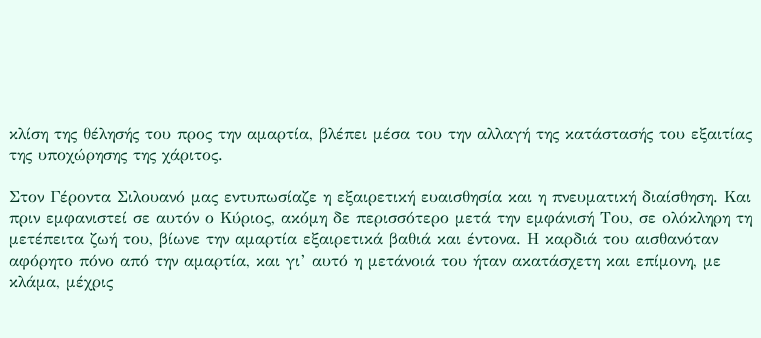κλίση της θέλησής του προς την αμαρτία, βλέπει μέσα του την αλλαγή της κατάστασής του εξαιτίας της υποχώρησης της χάριτος.

Στον Γέροντα Σιλουανό μας εντυπωσίαζε η εξαιρετική ευαισθησία και η πνευματική διαίσθηση. Και πριν εμφανιστεί σε αυτόν ο Κύριος, ακόμη δε περισσότερο μετά την εμφάνισή Του, σε ολόκληρη τη μετέπειτα ζωή του, βίωνε την αμαρτία εξαιρετικά βαθιά και έντονα. Η καρδιά του αισθανόταν αφόρητο πόνο από την αμαρτία, και γι’ αυτό η μετάνοιά του ήταν ακατάσχετη και επίμονη, με κλάμα, μέχρις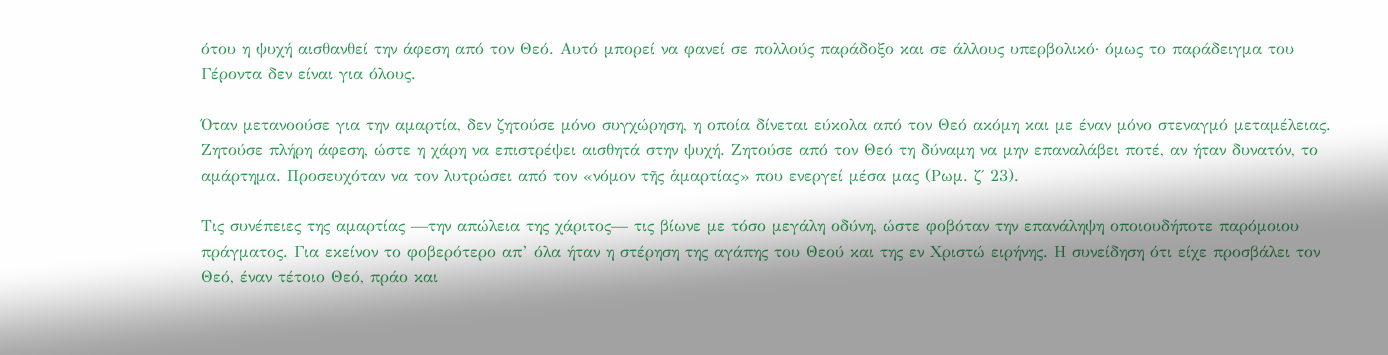ότου η ψυχή αισθανθεί την άφεση από τον Θεό. Αυτό μπορεί να φανεί σε πολλούς παράδοξο και σε άλλους υπερβολικό· όμως το παράδειγμα του Γέροντα δεν είναι για όλους.

Όταν μετανοούσε για την αμαρτία, δεν ζητούσε μόνο συγχώρηση, η οποία δίνεται εύκολα από τον Θεό ακόμη και με έναν μόνο στεναγμό μεταμέλειας. Ζητούσε πλήρη άφεση, ώστε η χάρη να επιστρέψει αισθητά στην ψυχή. Ζητούσε από τον Θεό τη δύναμη να μην επαναλάβει ποτέ, αν ήταν δυνατόν, το αμάρτημα. Προσευχόταν να τον λυτρώσει από τον «νόμον τῆς ἁμαρτίας» που ενεργεί μέσα μας (Ρωμ. ζ΄ 23).

Τις συνέπειες της αμαρτίας —την απώλεια της χάριτος— τις βίωνε με τόσο μεγάλη οδύνη, ώστε φοβόταν την επανάληψη οποιουδήποτε παρόμοιου πράγματος. Για εκείνον το φοβερότερο απ’ όλα ήταν η στέρηση της αγάπης του Θεού και της εν Χριστώ ειρήνης. Η συνείδηση ότι είχε προσβάλει τον Θεό, έναν τέτοιο Θεό, πράο και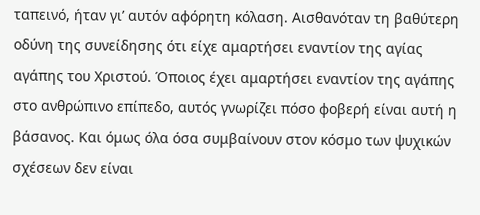ταπεινό, ήταν γι’ αυτόν αφόρητη κόλαση. Αισθανόταν τη βαθύτερη οδύνη της συνείδησης ότι είχε αμαρτήσει εναντίον της αγίας αγάπης του Χριστού. Όποιος έχει αμαρτήσει εναντίον της αγάπης στο ανθρώπινο επίπεδο, αυτός γνωρίζει πόσο φοβερή είναι αυτή η βάσανος. Και όμως όλα όσα συμβαίνουν στον κόσμο των ψυχικών σχέσεων δεν είναι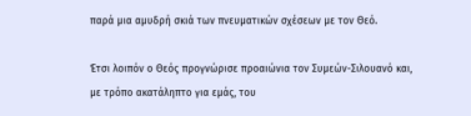παρά μια αμυδρή σκιά των πνευματικών σχέσεων με τον Θεό.

Έτσι λοιπόν ο Θεός προγνώρισε προαιώνια τον Συμεών-Σιλουανό και, με τρόπο ακατάληπτο για εμάς, του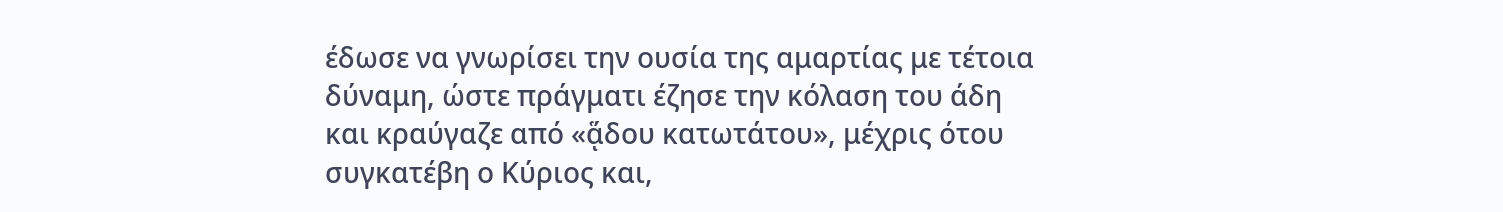έδωσε να γνωρίσει την ουσία της αμαρτίας με τέτοια δύναμη, ώστε πράγματι έζησε την κόλαση του άδη και κραύγαζε από «ᾅδου κατωτάτου», μέχρις ότου συγκατέβη ο Κύριος και,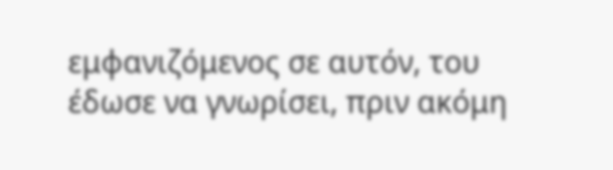εμφανιζόμενος σε αυτόν, του έδωσε να γνωρίσει, πριν ακόμη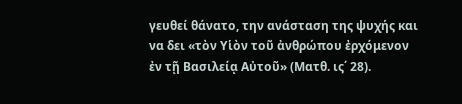γευθεί θάνατο, την ανάσταση της ψυχής και να δει «τὸν Υἱὸν τοῦ ἀνθρώπου ἐρχόμενον ἐν τῇ Βασιλείᾳ Αὐτοῦ» (Ματθ. ις΄ 28).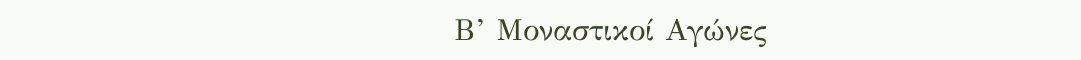Β’ Μοναστικοί Αγώνες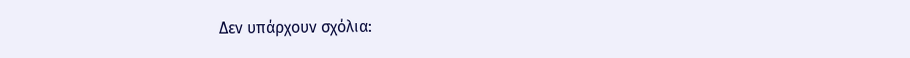Δεν υπάρχουν σχόλια: